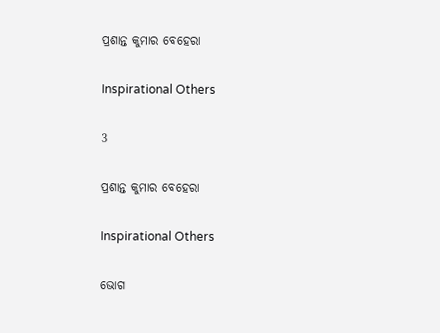ପ୍ରଶାନ୍ତ କୁମାର ବେହେରା

Inspirational Others

3

ପ୍ରଶାନ୍ତ କୁମାର ବେହେରା

Inspirational Others

ଭୋଗ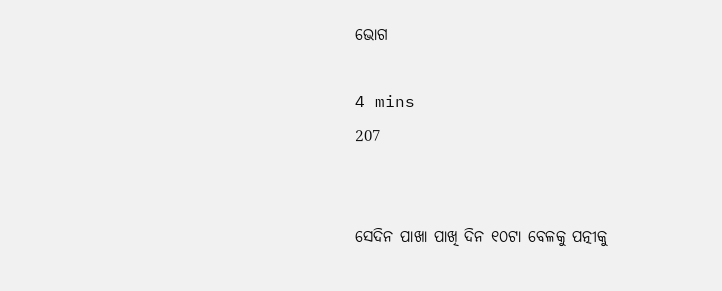ଭୋଗ

4 mins
207


ସେଦିନ ପାଖା ପାଖି ଦିନ ୧୦ଟା ବେଳକୁ ପତ୍ନୀକୁ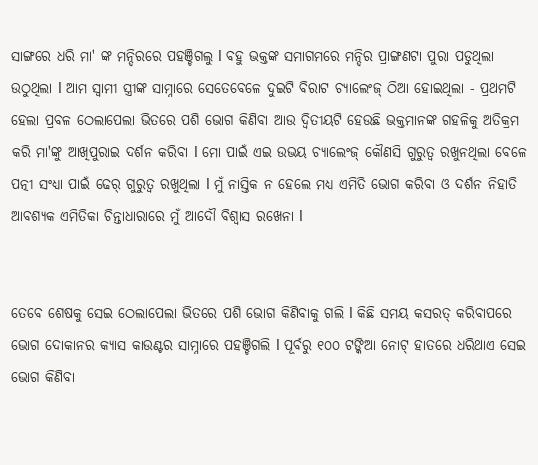ସାଙ୍ଗରେ ଧରି ମା' ଙ୍କ ମନ୍ଦିରରେ ପହଞ୍ଚିଗଲୁ l ବହୁ ଭକ୍ତଙ୍କ ସମାଗମରେ ମନ୍ଦିର ପ୍ରାଙ୍ଗଣଟା ପୁରା ପଡୁଥିଲା ଉଠୁଥିଲା l ଆମ ସ୍ୱାମୀ ସ୍ତ୍ରୀଙ୍କ ସାମ୍ନାରେ ସେତେବେଳେ ଦୁଇଟି ବିରାଟ ଚ୍ୟାଲେଂଜ୍ ଠିଆ ହୋଇଥିଲା - ପ୍ରଥମଟି ହେଲା ପ୍ରବଳ ଠେଲାପେଲା ଭିତରେ ପଶି ଭୋଗ କିଣିବା ଆଉ ଦ୍ୱିତୀୟଟି ହେଉଛି ଭକ୍ତମାନଙ୍କ ଗହଳିକୁ ଅତିକ୍ରମ କରି ମା'ଙ୍କୁ ଆଖିପୁରାଇ ଦର୍ଶନ କରିବା l ମୋ ପାଇଁ ଏଇ ଉଭୟ ଚ୍ୟାଲେଂଜ୍ କୌଣସି ଗୁରୁତ୍ବ ରଖୁନଥିଲା ବେଳେ ପତ୍ନୀ ସଂଧ୍ୟା ପାଇଁ ଢେର୍ ଗୁରୁତ୍ବ ରଖୁଥିଲା l ମୁଁ ନାସ୍ତିକ ନ ହେଲେ ମଧ୍ୟ ଏମିତି ଭୋଗ କରିବା ଓ ଦର୍ଶନ ନିହାତି ଆବଶ୍ୟକ ଏମିତିକା ଚିନ୍ତାଧାରାରେ ମୁଁ ଆଦୌ ବିଶ୍ୱାସ ରଖେନା l


ତେବେ ଶେଷକୁ ସେଇ ଠେଲାପେଲା ଭିତରେ ପଶି ଭୋଗ କିଣିବାକୁ ଗଲି l କିଛି ସମୟ କସରତ୍ କରିବାପରେ ଭୋଗ ଦୋକାନର କ୍ୟାସ କାଉଣ୍ଟର ସାମ୍ନାରେ ପହଞ୍ଚିଗଲି l ପୂର୍ବରୁ ୧୦୦ ଟଙ୍କିଆ ନୋଟ୍ ହାତରେ ଧରିଥାଏ ସେଇ ଭୋଗ କିଣିବା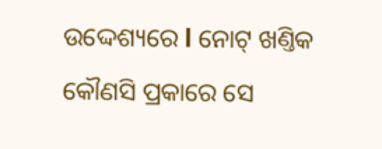ଉଦ୍ଦେଶ୍ୟରେ l ନୋଟ୍ ଖଣ୍ତିକ କୌଣସି ପ୍ରକାରେ ସେ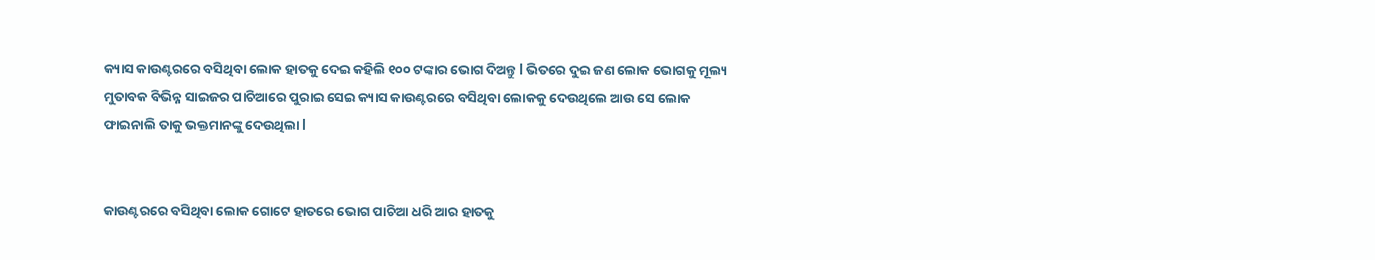କ୍ୟାସ କାଉଣ୍ଟରରେ ବସିଥିବା ଲୋକ ହାତକୁ ଦେଇ କହିଲି ୧୦୦ ଟଙ୍କାର ଭୋଗ ଦିଅନ୍ତୁ l ଭିତରେ ଦୁଇ ଜଣ ଲୋକ ଭୋଗକୁ ମୂଲ୍ୟ ମୁତାବକ ବିଭିନ୍ନ ସାଇଜର ପାଚିଆରେ ପୁରାଇ ସେଇ କ୍ୟାସ କାଉଣ୍ଟରରେ ବସିଥିବା ଲୋକକୁ ଦେଉଥିଲେ ଆଉ ସେ ଲୋକ ଫାଇନାଲି ତାକୁ ଭକ୍ତମାନଙ୍କୁ ଦେଉଥିଲା l


କାଉଣ୍ଟରରେ ବସିଥିବା ଲୋକ ଗୋଟେ ହାତରେ ଭୋଗ ପାଚିଆ ଧରି ଆର ହାତକୁ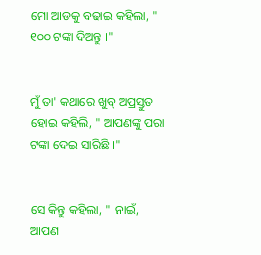ମୋ ଆଡକୁ ବଢାଇ କହିଲା, " ୧୦୦ ଟଙ୍କା ଦିଅନ୍ତୁ ।"


ମୁଁ ତା' କଥାରେ ଖୁବ୍ ଅପ୍ରସ୍ତୁତ ହୋଇ କହିଲି, " ଆପଣଙ୍କୁ ପରା ଟଙ୍କା ଦେଇ ସାରିଛି ।"


ସେ କିନ୍ତୁ କହିଲା, " ନାଇଁ, ଆପଣ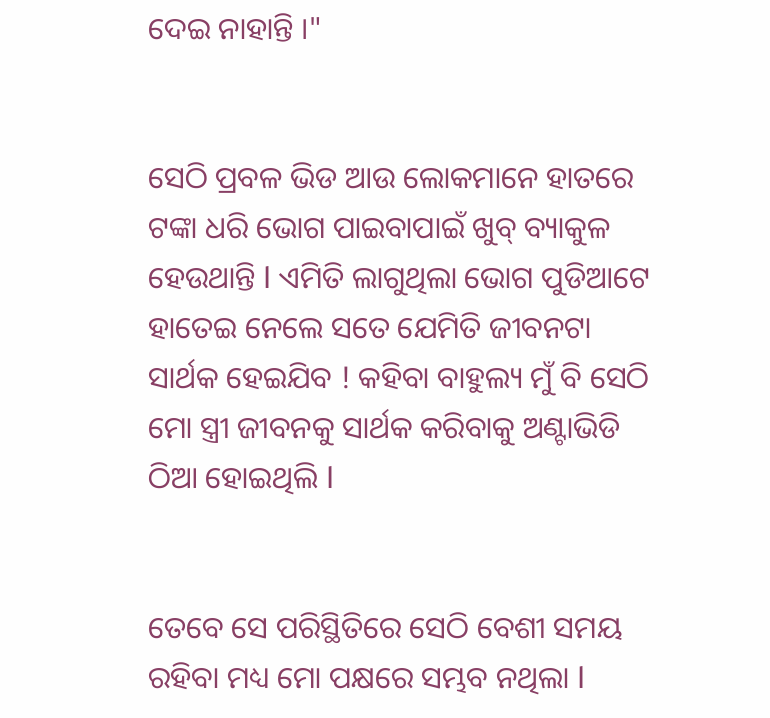ଦେଇ ନାହାନ୍ତି ।"


ସେଠି ପ୍ରବଳ ଭିଡ ଆଉ ଲୋକମାନେ ହାତରେ ଟଙ୍କା ଧରି ଭୋଗ ପାଇବାପାଇଁ ଖୁବ୍ ବ୍ୟାକୁଳ ହେଉଥାନ୍ତି l ଏମିତି ଲାଗୁଥିଲା ଭୋଗ ପୁଡିଆଟେ ହାତେଇ ନେଲେ ସତେ ଯେମିତି ଜୀବନଟା ସାର୍ଥକ ହେଇଯିବ ! କହିବା ବାହୁଲ୍ୟ ମୁଁ ବି ସେଠି ମୋ ସ୍ତ୍ରୀ ଜୀବନକୁ ସାର୍ଥକ କରିବାକୁ ଅଣ୍ଟାଭିଡି ଠିଆ ହୋଇଥିଲି l


ତେବେ ସେ ପରିସ୍ଥିତିରେ ସେଠି ବେଶୀ ସମୟ ରହିବା ମଧ୍ୟ ମୋ ପକ୍ଷରେ ସମ୍ଭବ ନଥିଲା l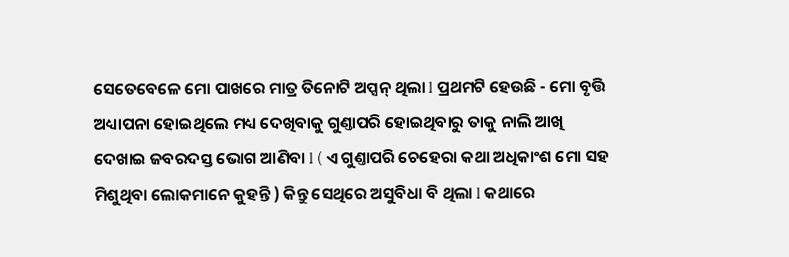ସେତେବେଳେ ମୋ ପାଖରେ ମାତ୍ର ତିନୋଟି ଅପ୍ସନ୍ ଥିଲା l ପ୍ରଥମଟି ହେଉଛି - ମୋ ବୃତ୍ତି ଅଧ୍ୟାପନା ହୋଇଥିଲେ ମଧ୍ୟ ଦେଖିବାକୁ ଗୁଣ୍ତାପରି ହୋଇଥିବାରୁ ତାକୁ ନାଲି ଆଖି ଦେଖାଇ ଜବରଦସ୍ତ ଭୋଗ ଆଣିବା l ( ଏ ଗୁଣ୍ତାପରି ଚେହେରା କଥା ଅଧିକାଂଶ ମୋ ସହ ମିଶୁଥିବା ଲୋକମାନେ କୁହନ୍ତି ) କିନ୍ତୁ ସେଥିରେ ଅସୁବିଧା ବି ଥିଲା l କଥାରେ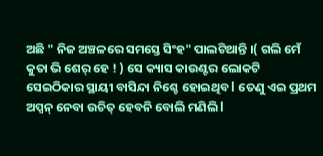ଅଛି " ନିଜ ଅଞ୍ଚଳରେ ସମସ୍ତେ ସିଂହ" ପାଲଟିଥାନ୍ତି ।( ଗଲି ମେଁ କୁତା ଭି ଶେର୍ ହେ ! ) ସେ କ୍ୟାସ କାଉଣ୍ଟର ଲୋକଟି ସେଇଠିକାର ସ୍ଥାୟୀ ବାସିନ୍ଦା ନିଶ୍ଚେ ହୋଇଥିବ l ତେଣୁ ଏଇ ପ୍ରଥମ ଅପ୍ସନ୍ ନେବା ଉଚିତ୍ ହେବନି ବୋଲି ମଣିଲି l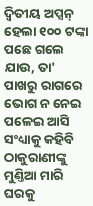ଦ୍ୱିତୀୟ ଅପ୍ସନ୍ ହେଲା ୧୦୦ ଟଙ୍କା ପଛେ ଗଲେ ଯାଉ, ତା' ପାଖରୁ ରାଗରେ ଭୋଗ ନ ନେଇ ପଳେଇ ଆସି ସଂଧ୍ୟାକୁ କହିବି ଠାକୁରାଣୀଙ୍କୁ ମୁଣ୍ତିଆ ମାରି ଘରକୁ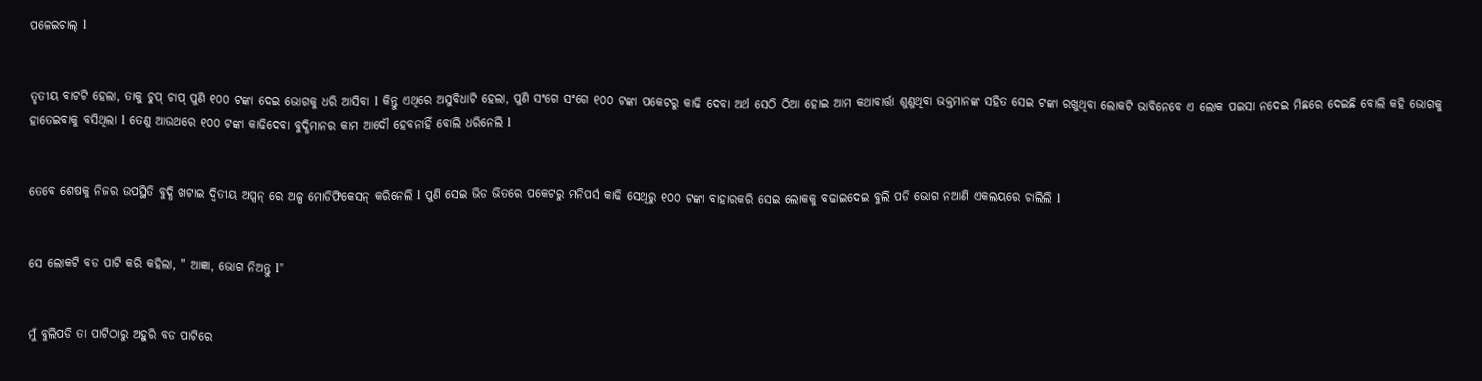ପଳେଇଚାଲ୍ l


ତୃତୀୟ ବାଟଟି ହେଲା, ତାକୁ ଚୁପ୍ ଚାପ୍ ପୁଣି ୧୦୦ ଟଙ୍କା ଦେଇ ଭୋଗକୁ ଧରି ଆସିବା l କିନ୍ତୁ ଏଥିରେ ଅସୁବିଧାଟି ହେଲା, ପୁଣି ସଂଗେ ସଂଗେ ୧୦୦ ଟଙ୍କା ପକେଟରୁ କାଢି ଦେବା ଅର୍ଥ ସେଠି ଠିଆ ହୋଇ ଆମ କଥାବାର୍ତ୍ତା ଶୁଣୁଥିବା ଭକ୍ତମାନଙ୍କ ସହିତ ସେଇ ଟଙ୍କା ରଖୁଥିବା ଲୋକଟି ଭାବିନେବେ ଏ ଲୋକ ପଇସା ନଦେଇ ମିଛରେ ଦେଇଛି ବୋଲି କହି ଭୋଗକୁ ହାତେଇବାକୁ ବସିଥିଲା l ତେଣୁ ଆଉଥରେ ୧୦୦ ଟଙ୍କା କାଢିଦେବା ବୁଦ୍ଧିମାନର କାମ ଆଦୌ ହେବନାହିଁ ବୋଲି ଧରିନେଲି l


ତେବେ ଶେଷକୁ ନିଜର ଉପସ୍ଥିତି ବୁଦ୍ଧି ଖଟାଇ ଦ୍ୱିତୀୟ ଅପ୍ସନ୍ ରେ ଅଳ୍ପ ମୋଡିଫିକେସନ୍ କରିନେଲି l ପୁଣି ସେଇ ଭିଡ ଭିତରେ ପକେଟରୁ ମନିପର୍ସ କାଢି ସେଥିରୁ ୧୦୦ ଟଙ୍କା ବାହାରକରି ସେଇ ଲୋକକୁ ବଢାଇଦେଇ ବୁଲି ପଡି ଭୋଗ ନଆଣି ଏକଲୟରେ ଚାଲିଲି l


ସେ ଲୋକଟି ବଡ ପାଟି କରି କହିଲା, " ଆଜ୍ଞା, ଭୋଗ ନିଅନ୍ତୁ l"


ମୁଁ ବୁଲିପଡି ତା ପାଟିଠାରୁ ଅହୁରି ବଡ ପାଟିରେ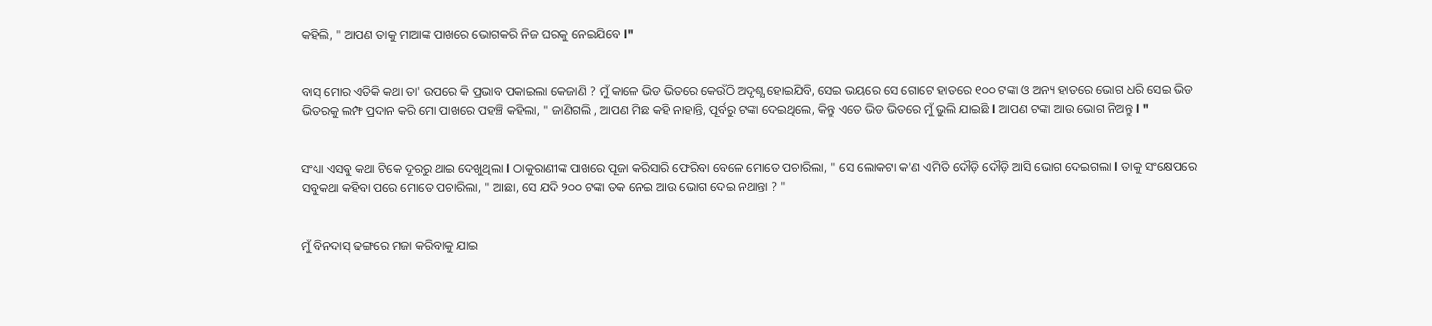କହିଲି, " ଆପଣ ତାକୁ ମାଆଙ୍କ ପାଖରେ ଭୋଗକରି ନିଜ ଘରକୁ ନେଇଯିବେ l"


ବାସ୍ ମୋର ଏତିକି କଥା ତା' ଉପରେ କି ପ୍ରଭାବ ପକାଇଲା କେଜାଣି ? ମୁଁ କାଳେ ଭିଡ ଭିତରେ କେଉଁଠି ଅଦୃଶ୍ଯ ହୋଇଯିବି, ସେଇ ଭୟରେ ସେ ଗୋଟେ ହାତରେ ୧୦୦ ଟଙ୍କା ଓ ଅନ୍ୟ ହାତରେ ଭୋଗ ଧରି ସେଇ ଭିଡ ଭିତରକୁ ଲମ୍ଫ ପ୍ରଦାନ କରି ମୋ ପାଖରେ ପହଞ୍ଚି କହିଲା, " ଜାଣିଗଲି , ଆପଣ ମିଛ କହି ନାହାନ୍ତି, ପୂର୍ବରୁ ଟଙ୍କା ଦେଇଥିଲେ, କିନ୍ତୁ ଏତେ ଭିଡ ଭିତରେ ମୁଁ ଭୁଲି ଯାଇଛି l ଆପଣ ଟଙ୍କା ଆଉ ଭୋଗ ନିଅନ୍ତୁ l "


ସଂଧ୍ୟା ଏସଵୁ କଥା ଟିକେ ଦୂରରୁ ଥାଇ ଦେଖୁଥିଲା l ଠାକୁରାଣୀଙ୍କ ପାଖରେ ପୂଜା କରିସାରି ଫେରିବା ବେଳେ ମୋତେ ପଚାରିଲା, " ସେ ଲୋକଟା କ'ଣ ଏମିତି ଦୌଡ଼ି ଦୌଡ଼ି ଆସି ଭୋଗ ଦେଇଗଲା l ତାକୁ ସଂକ୍ଷେପରେ ସବୁକଥା କହିବା ପରେ ମୋତେ ପଚାରିଲା, " ଆଛା, ସେ ଯଦି ୨୦୦ ଟଙ୍କା ତକ ନେଇ ଆଉ ଭୋଗ ଦେଇ ନଥାନ୍ତା ? "


ମୁଁ ବିନଦାସ୍ ଢଙ୍ଗରେ ମଜା କରିବାକୁ ଯାଇ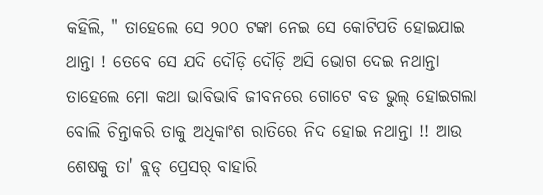କହିଲି, " ତାହେଲେ ସେ ୨୦୦ ଟଙ୍କା ନେଇ ସେ କୋଟିପତି ହୋଇଯାଇ ଥାନ୍ତା ! ତେବେ ସେ ଯଦି ଦୌଡ଼ି ଦୌଡ଼ି ଅସି ଭୋଗ ଦେଇ ନଥାନ୍ତା ତାହେଲେ ମୋ କଥା ଭାବିଭାବି ଜୀବନରେ ଗୋଟେ ବଡ ଭୁଲ୍ ହୋଇଗଲା ବୋଲି ଚିନ୍ତାକରି ତାକୁ ଅଧିକାଂଶ ରାତିରେ ନିଦ ହୋଇ ନଥାନ୍ତା !! ଆଉ ଶେଷକୁ ତା' ବ୍ଲଡ୍ ପ୍ରେସର୍ ବାହାରି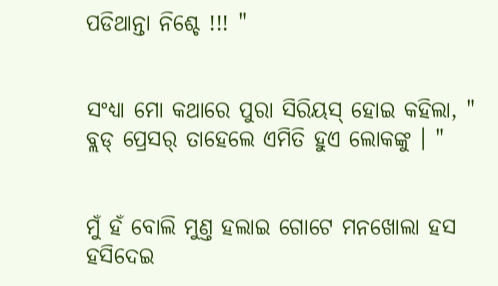ପଡିଥାନ୍ତା ନିଶ୍ଚେ !!! "


ସଂଧ୍ୟା ମୋ କଥାରେ ପୁରା ସିରିୟସ୍ ହୋଇ କହିଲା, " ବ୍ଲଡ୍ ପ୍ରେସର୍ ତାହେଲେ ଏମିତି ହୁଏ ଲୋକଙ୍କୁ । "


ମୁଁ ହଁ ବୋଲି ମୁଣ୍ତ ହଲାଇ ଗୋଟେ ମନଖୋଲା ହସ ହସିଦେଇ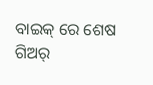ବାଇକ୍ ରେ ଶେଷ ଗିଅର୍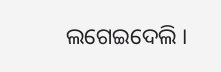ଲଗେଇଦେଲି ।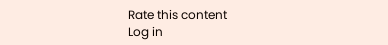Rate this content
Log in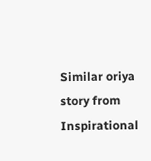Similar oriya story from Inspirational